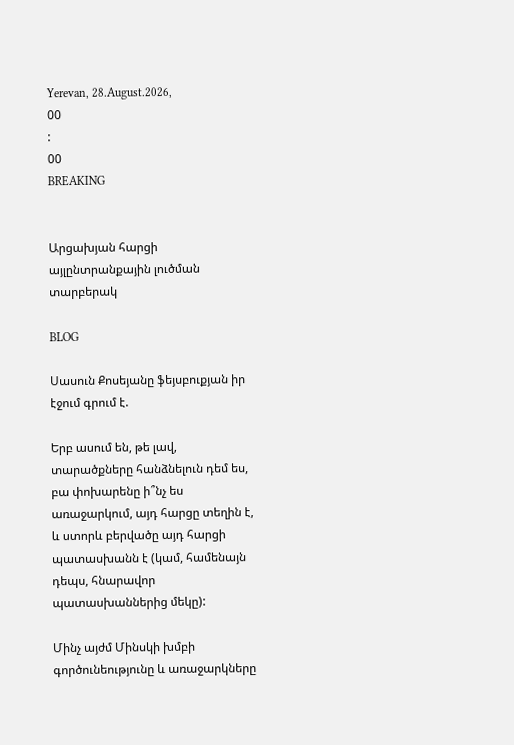Yerevan, 28.August.2026,
00
:
00
BREAKING


Արցախյան հարցի այլընտրանքային լուծման տարբերակ

BLOG

Սասուն Քոսեյանը ֆեյսբուքյան իր էջում գրում է.

Երբ ասում են, թե լավ, տարածքները հանձնելուն դեմ ես, բա փոխարենը ի՞նչ ես առաջարկում, այդ հարցը տեղին է, և ստորև բերվածը այդ հարցի պատասխանն է (կամ, համենայն դեպս, հնարավոր պատասխաններից մեկը):

Մինչ այժմ Մինսկի խմբի գործունեությունը և առաջարկները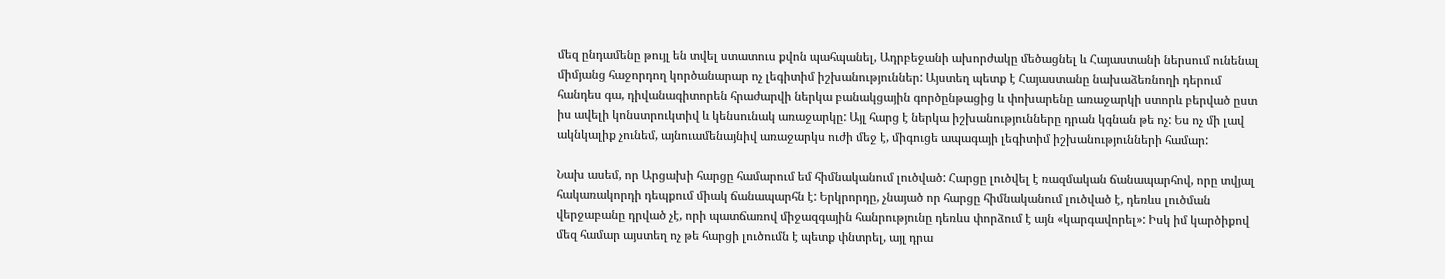մեզ ընդամենը թույլ են տվել ստատուս քվոն պահպանել, Ադրբեջանի ախորժակը մեծացնել և Հայաստանի ներսում ունենալ միմյանց հաջորդող կործանարար ոչ լեգիտիմ իշխանություններ: Այստեղ պետք է Հայաստանը նախաձեռնողի դերում հանդես գա, դիվանագիտորեն հրաժարվի ներկա բանակցային գործընթացից և փոխարենը առաջարկի ստորև բերված ըստ իս ավելի կոնստրուկտիվ և կենսունակ առաջարկը: Այլ հարց է ներկա իշխանությունները դրան կգնան թե ոչ: Ես ոչ մի լավ ակնկալիք չունեմ, այնուամենայնիվ առաջարկս ուժի մեջ է, միգուցե ապագայի լեգիտիմ իշխանությունների համար:

Նախ ասեմ, որ Արցախի հարցը համարում եմ հիմնականում լուծված: Հարցը լուծվել է ռազմական ճանապարհով, որը տվյալ հակառակորդի դեպքում միակ ճանապարհն է: Երկրորդը, չնայած որ հարցը հիմնականում լուծված է, դեռևս լուծման վերջաբանը դրված չէ, որի պատճառով միջազգային հանրությունը դեռևս փորձում է այն «կարգավորել»: Իսկ իմ կարծիքով մեզ համար այստեղ ոչ թե հարցի լուծումն է պետք փնտրել, այլ դրա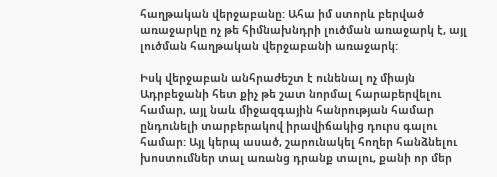հաղթական վերջաբանը: Ահա իմ ստորև բերված առաջարկը ոչ թե հիմնախնդրի լուծման առաջարկ է, այլ լուծման հաղթական վերջաբանի առաջարկ:

Իսկ վերջաբան անհրաժեշտ է ունենալ ոչ միայն Ադրբեջանի հետ քիչ թե շատ նորմալ հարաբերվելու համար, այլ նաև միջազգային հանրության համար ընդունելի տարբերակով իրավիճակից դուրս գալու համար: Այլ կերպ ասած, շարունակել հողեր հանձնելու խոստումներ տալ առանց դրանք տալու, քանի որ մեր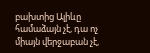բախտից Ալիևը համաձայն չէ, դա ոչ միայն վերջաբան չէ,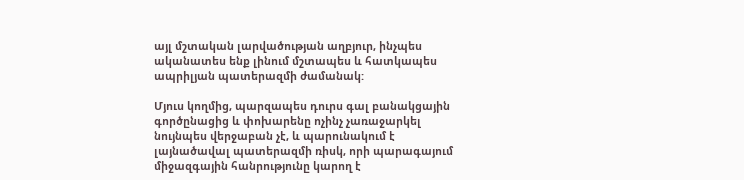այլ մշտական լարվածության աղբյուր, ինչպես ականատես ենք լինում մշտապես և հատկապես ապրիլյան պատերազմի ժամանակ:

Մյուս կողմից, պարզապես դուրս գալ բանակցային գործընացից և փոխարենը ոչինչ չառաջարկել նույնպես վերջաբան չէ, և պարունակում է լայնածավալ պատերազմի ռիսկ, որի պարագայում միջազգային հանրությունը կարող է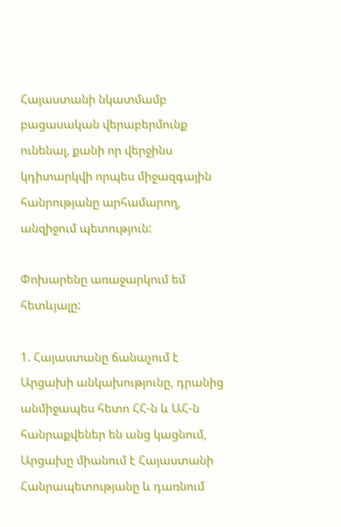Հայաստանի նկատմամբ բացասական վերաբերմունք ունենալ, քանի որ վերջինս կդիտարկվի որպես միջազգային հանրությանը արհամարող, անզիջում պետություն:

Փոխարենը առաջարկում եմ հետևյալը:

1. Հայաստանը ճանաչում է Արցախի անկախությունը, դրանից անմիջապես հետո ՀՀ-ն և ԱՀ-ն հանրաքվեներ են անց կացնում, Արցախը միանում է Հայաստանի Հանրապետությանը և դառնում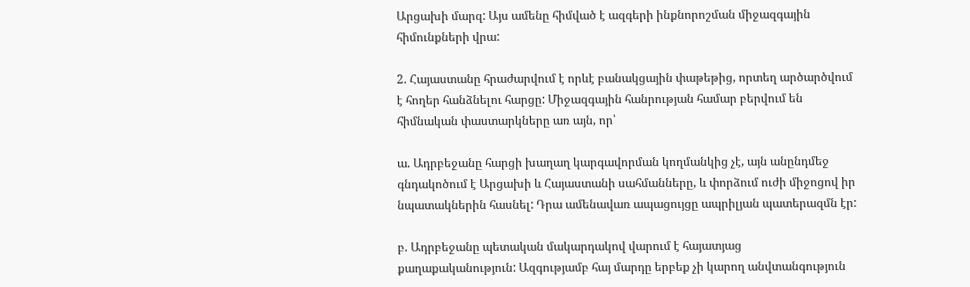Արցախի մարզ: Այս ամենը հիմված է ազգերի ինքնորոշման միջազգային հիմունքների վրա:

2. Հայաստանը հրաժարվում է որևէ բանակցային փաթեթից, որտեղ արծարծվում է հողեր հանձնելու հարցը: Միջազգային հանրության համար բերվում են հիմնական փաստարկները առ այն, որ՝

ա. Ադրբեջանը հարցի խաղաղ կարգավորման կողմանկից չէ, այն անընդմեջ գնդակոծում է Արցախի և Հայաստանի սահմանները, և փորձում ուժի միջոցով իր նպատակներին հասնել: Դրա ամենավառ ապացույցը ապրիլյան պատերազմն էր:

բ. Ադրբեջանը պետական մակարդակով վարում է հայատյաց քաղաքականություն: Ազգությամբ հայ մարդը երբեք չի կարող անվտանգություն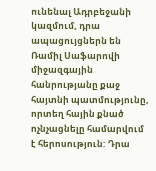ունենալ Ադրբեջանի կազմում, դրա ապացույցներն են Ռամիլ Սաֆարովի միջազգային հանրությանը քաջ հայտնի պատմությունը, որտեղ հային քնած ոչնչացնելը համարվում է հերոսություն: Դրա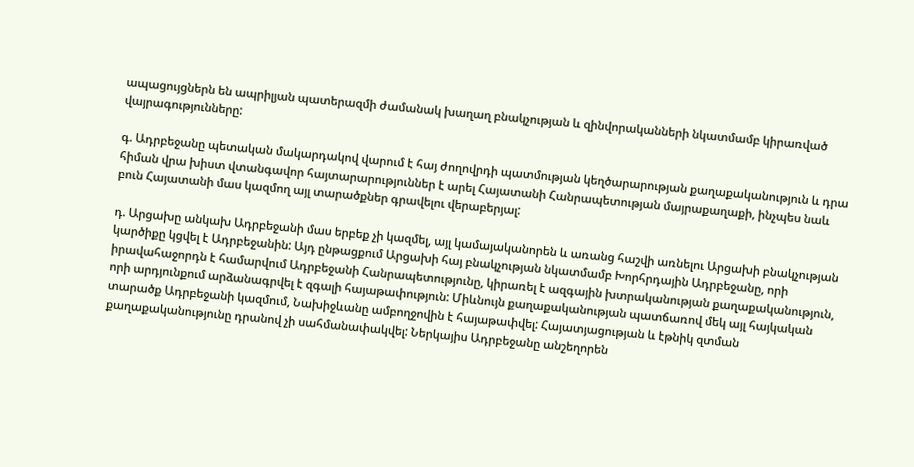ապացույցներն են ապրիլյան պատերազմի ժամանակ խաղաղ բնակչության և զինվորականների նկատմամբ կիրառված վայրագությունները:

գ. Ադրբեջանը պետական մակարդակով վարում է հայ ժողովրդի պատմության կեղծարարության քաղաքականություն և դրա հիման վրա խիստ վտանգավոր հայտարարություններ է արել Հայատանի Հանրապետության մայրաքաղաքի, ինչպես նաև բուն Հայատանի մաս կազմող այլ տարածքներ գրավելու վերաբերյալ:

դ. Արցախը անկախ Ադրբեջանի մաս երբեք չի կազմել, այլ կամայականորեն և առանց հաշվի առնելու Արցախի բնակչության կարծիքը կցվել է Ադրբեջանին: Այդ ընթացքում Արցախի հայ բնակչության նկատմամբ Խորհրդային Ադրբեջանը, որի իրավահաջորդն է համարվում Ադրբեջանի Հանրապետությունը, կիրառել է ազգային խտրականության քաղաքականություն, որի արդյունքում արձանագրվել է զգալի հայաթափություն: Միևնույն քաղաքականության պատճառով մեկ այլ հայկական տարածք Ադրբեջանի կազմում, Նախիջևանը ամբողջովին է հայաթափվել: Հայատյացության և էթնիկ զտման քաղաքականությունը դրանով չի սահմանափակվել: Ներկայիս Ադրբեջանը անշեղորեն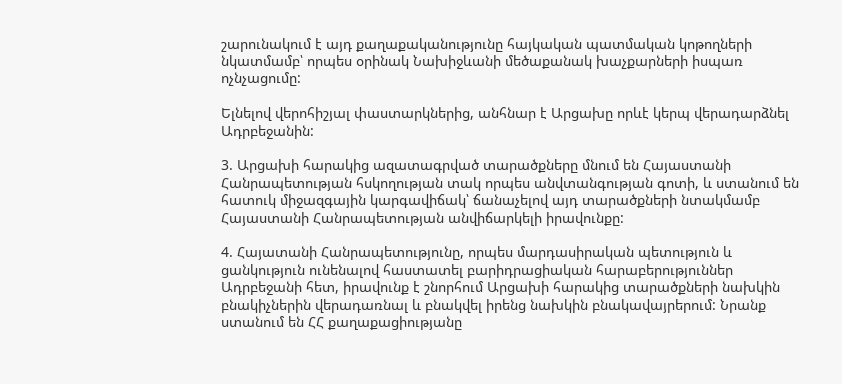շարունակում է այդ քաղաքականությունը հայկական պատմական կոթողների նկատմամբ՝ որպես օրինակ Նախիջևանի մեծաքանակ խաչքարների իսպառ ոչնչացումը:

Ելնելով վերոհիշյալ փաստարկներից, անհնար է Արցախը որևէ կերպ վերադարձնել Ադրբեջանին:

3. Արցախի հարակից ազատագրված տարածքները մնում են Հայաստանի Հանրապետության հսկողության տակ որպես անվտանգության գոտի, և ստանում են հատուկ միջազգային կարգավիճակ՝ ճանաչելով այդ տարածքների նտակմամբ Հայաստանի Հանրապետության անվիճարկելի իրավունքը:

4. Հայատանի Հանրապետությունը, որպես մարդասիրական պետություն և ցանկություն ունենալով հաստատել բարիդրացիական հարաբերություններ Ադրբեջանի հետ, իրավունք է շնորհում Արցախի հարակից տարածքների նախկին բնակիչներին վերադառնալ և բնակվել իրենց նախկին բնակավայրերում: Նրանք ստանում են ՀՀ քաղաքացիությանը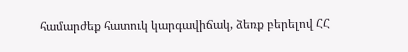համարժեք հատուկ կարգավիճակ, ձեռք բերելով ՀՀ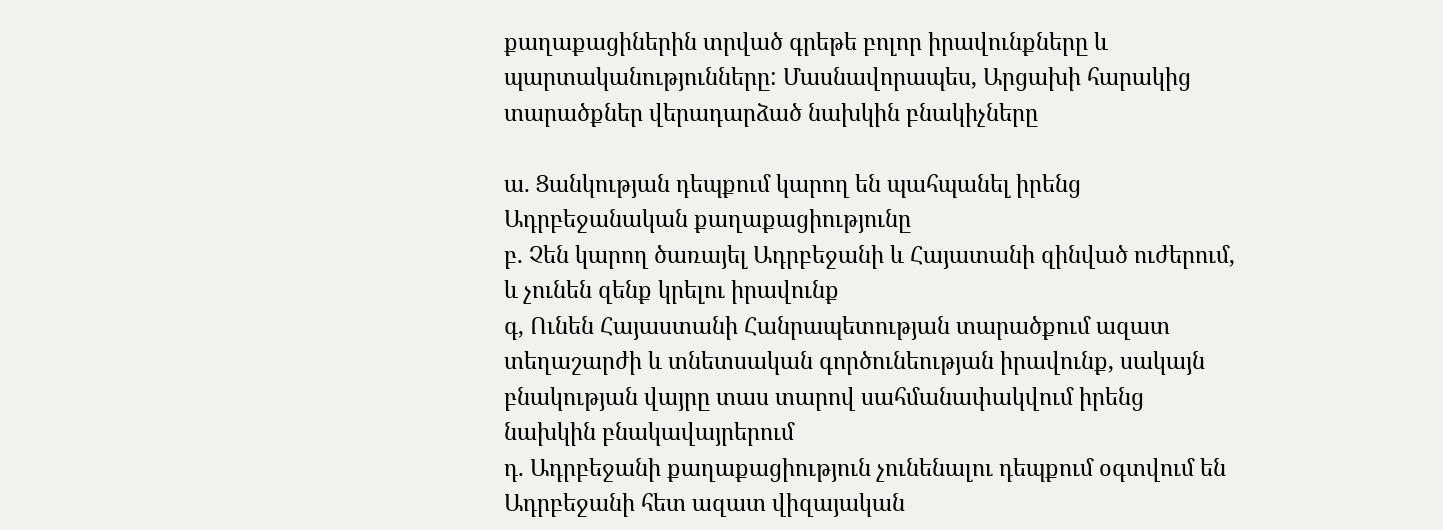քաղաքացիներին տրված գրեթե բոլոր իրավունքները և պարտականությունները: Մասնավորապես, Արցախի հարակից տարածքներ վերադարձած նախկին բնակիչները

ա. Ցանկության դեպքում կարող են պահպանել իրենց Ադրբեջանական քաղաքացիությունը
բ. Չեն կարող ծառայել Ադրբեջանի և Հայատանի զինված ուժերում, և չունեն զենք կրելու իրավունք
գ, Ունեն Հայաստանի Հանրապետության տարածքում ազատ տեղաշարժի և տնետսական գործունեության իրավունք, սակայն բնակության վայրը տաս տարով սահմանափակվում իրենց նախկին բնակավայրերում
դ. Ադրբեջանի քաղաքացիություն չունենալու դեպքում օգտվում են Ադրբեջանի հետ ազատ վիզայական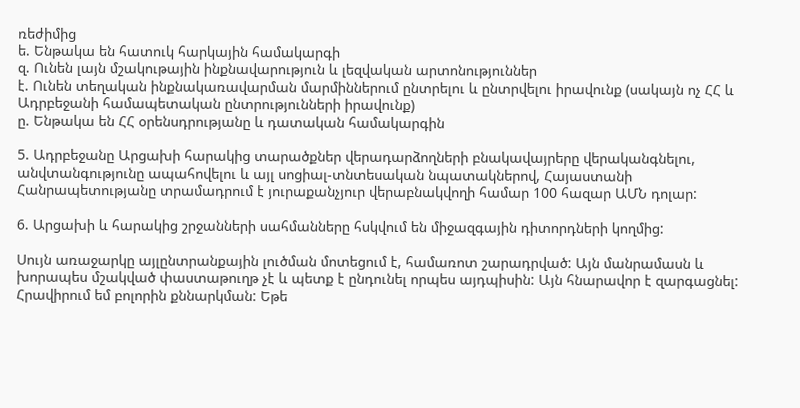ռեժիմից
ե. Ենթակա են հատուկ հարկային համակարգի
զ. Ունեն լայն մշակութային ինքնավարություն և լեզվական արտոնություններ
է. Ունեն տեղական ինքնակառավարման մարմիններում ընտրելու և ընտրվելու իրավունք (սակայն ոչ ՀՀ և Ադրբեջանի համապետական ընտրությունների իրավունք)
ը. Ենթակա են ՀՀ օրենսդրությանը և դատական համակարգին

5. Ադրբեջանը Արցախի հարակից տարածքներ վերադարձողների բնակավայրերը վերականգնելու, անվտանգությունը ապահովելու և այլ սոցիալ-տնտեսական նպատակներով, Հայաստանի Հանրապետությանը տրամադրում է յուրաքանչյուր վերաբնակվողի համար 100 հազար ԱՄՆ դոլար:

6. Արցախի և հարակից շրջանների սահմանները հսկվում են միջազգային դիտորդների կողմից:

Սույն առաջարկը այլընտրանքային լուծման մոտեցում է, համառոտ շարադրված: Այն մանրամասն և խորապես մշակված փաստաթուղթ չէ և պետք է ընդունել որպես այդպիսին: Այն հնարավոր է զարգացնել: Հրավիրում եմ բոլորին քննարկման: Եթե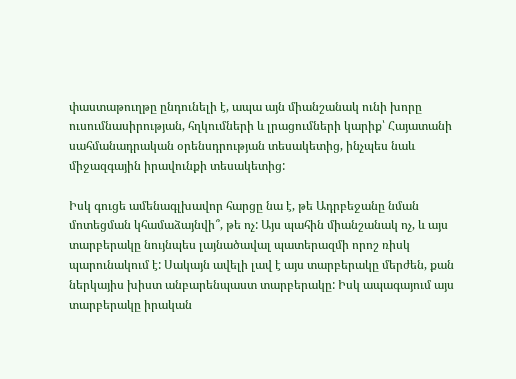փաստաթուղթը ընդունելի է, ապա այն միանշանակ ունի խորը ուսումնասիրության, հղկումների և լրացումների կարիք՝ Հայատանի սահմանադրական օրենսդրության տեսակետից, ինչպես նաև միջազգային իրավունքի տեսակետից:

Իսկ գուցե ամենագլխավոր հարցը նա է, թե Ադրբեջանը նման մոտեցման կհամաձայնվի՞, թե ոչ: Այս պահին միանշանակ ոչ, և այս տարբերակը նույնպես լայնածավալ պատերազմի որոշ ռիսկ պարունակում է: Սակայն ավելի լավ է այս տարբերակը մերժեն, քան ներկայիս խիստ անբարենպաստ տարբերակը: Իսկ ապագայում այս տարբերակը իրական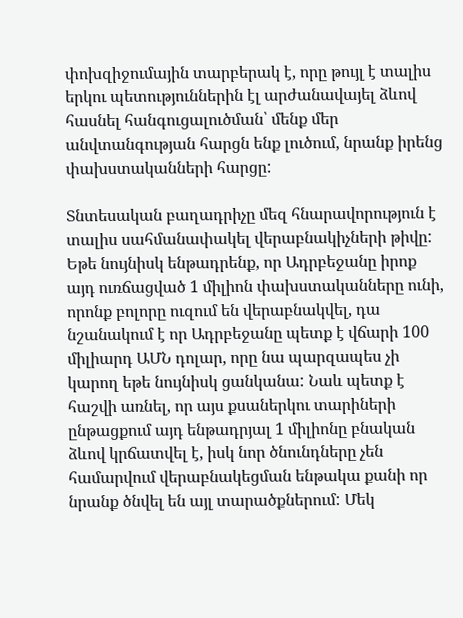փոխզիջումային տարբերակ է, որը թույլ է տալիս երկու պետություններին էլ արժանավայել ձևով հասնել հանգուցալուծման՝ մենք մեր անվտանգության հարցն ենք լուծում, նրանք իրենց փախստականների հարցը:

Տնտեսական բաղադրիչը մեզ հնարավորություն է տալիս սահմանափակել վերաբնակիչների թիվը: Եթե նույնիսկ ենթադրենք, որ Ադրբեջանը իրոք այդ ուռճացված 1 միլիոն փախստականները ունի, որոնք բոլորը ուզում են վերաբնակվել, դա նշանակում է որ Ադրբեջանը պետք է վճարի 100 միլիարդ ԱՄՆ դոլար, որը նա պարզապես չի կարող եթե նույնիսկ ցանկանա: Նաև պետք է հաշվի առնել, որ այս քսաներկու տարիների ընթացքում այդ ենթադրյալ 1 միլիոնը բնական ձևով կրճատվել է, իսկ նոր ծնունդները չեն համարվում վերաբնակեցման ենթակա քանի որ նրանք ծնվել են այլ տարածքներում: Մեկ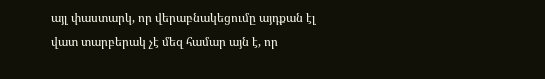այլ փաստարկ, որ վերաբնակեցումը այդքան էլ վատ տարբերակ չէ մեզ համար այն է, որ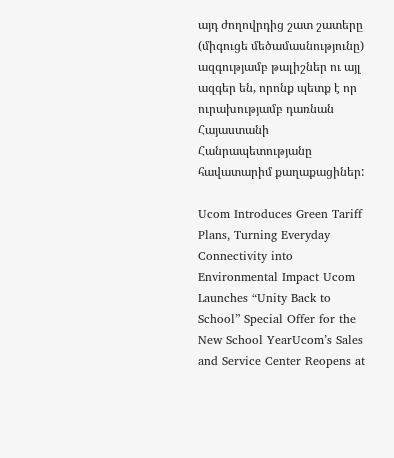այդ ժողովրդից շատ շատերը (միգուցե մեծամասնությունը) ազգությամբ թալիշներ ու այլ ազգեր են, որոնք պետք է որ ուրախությամբ դառնան Հայաստանի Հանրապետությանը հավատարիմ քաղաքացիներ:

Ucom Introduces Green Tariff Plans, Turning Everyday Connectivity into Environmental Impact Ucom Launches “Unity Back to School” Special Offer for the New School YearUcom’s Sales and Service Center Reopens at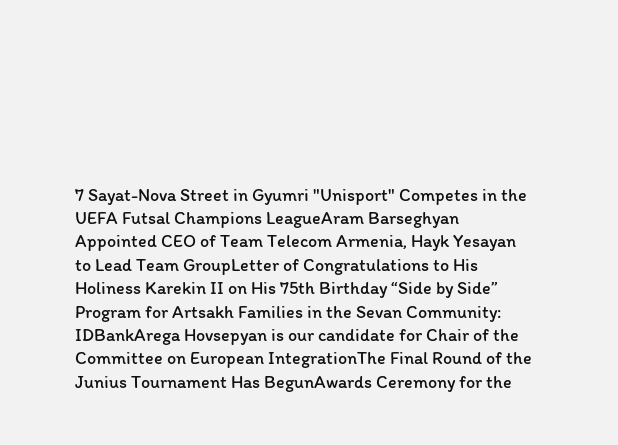7 Sayat-Nova Street in Gyumri "Unisport" Competes in the UEFA Futsal Champions LeagueAram Barseghyan Appointed CEO of Team Telecom Armenia, Hayk Yesayan to Lead Team GroupLetter of Congratulations to His Holiness Karekin II on His 75th Birthday “Side by Side” Program for Artsakh Families in the Sevan Community: IDBankArega Hovsepyan is our candidate for Chair of the Committee on European IntegrationThe Final Round of the Junius Tournament Has BegunAwards Ceremony for the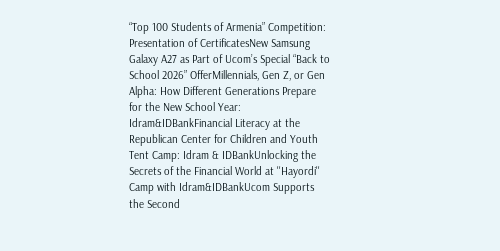“Top 100 Students of Armenia” Competition: Presentation of CertificatesNew Samsung Galaxy A27 as Part of Ucom’s Special “Back to School 2026” OfferMillennials, Gen Z, or Gen Alpha: How Different Generations Prepare for the New School Year: Idram&IDBankFinancial Literacy at the Republican Center for Children and Youth Tent Camp: Idram & IDBankUnlocking the Secrets of the Financial World at ''Hayordi'' Camp with Idram&IDBankUcom Supports the Second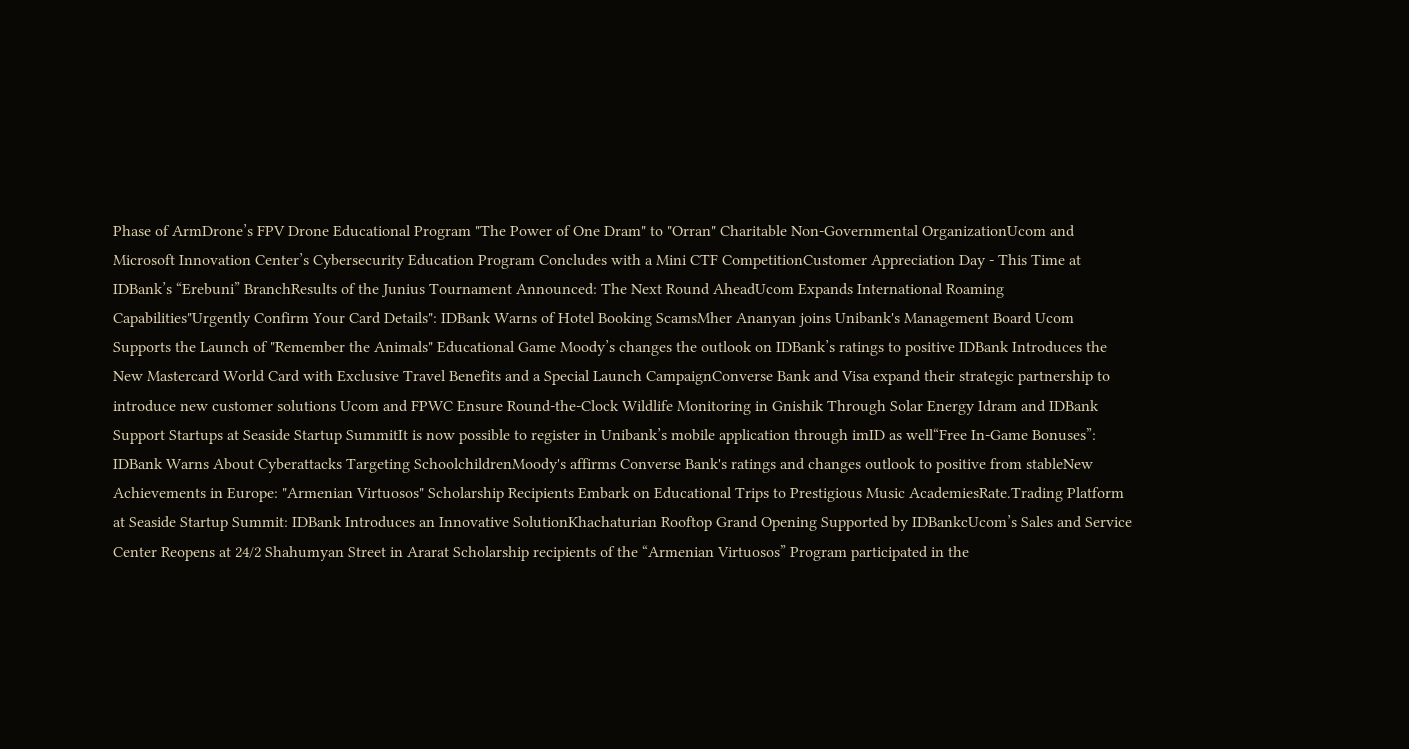Phase of ArmDrone’s FPV Drone Educational Program "The Power of One Dram" to "Orran" Charitable Non-Governmental OrganizationUcom and Microsoft Innovation Center’s Cybersecurity Education Program Concludes with a Mini CTF CompetitionCustomer Appreciation Day - This Time at IDBank’s “Erebuni” BranchResults of the Junius Tournament Announced: The Next Round AheadUcom Expands International Roaming Capabilities"Urgently Confirm Your Card Details": IDBank Warns of Hotel Booking ScamsMher Ananyan joins Unibank's Management Board Ucom Supports the Launch of "Remember the Animals" Educational Game Moody’s changes the outlook on IDBank’s ratings to positive IDBank Introduces the New Mastercard World Card with Exclusive Travel Benefits and a Special Launch CampaignConverse Bank and Visa expand their strategic partnership to introduce new customer solutions Ucom and FPWC Ensure Round-the-Clock Wildlife Monitoring in Gnishik Through Solar Energy Idram and IDBank Support Startups at Seaside Startup SummitIt is now possible to register in Unibank’s mobile application through imID as well“Free In-Game Bonuses”: IDBank Warns About Cyberattacks Targeting SchoolchildrenMoody's affirms Converse Bank's ratings and changes outlook to positive from stableNew Achievements in Europe: "Armenian Virtuosos" Scholarship Recipients Embark on Educational Trips to Prestigious Music AcademiesRate.Trading Platform at Seaside Startup Summit: IDBank Introduces an Innovative SolutionKhachaturian Rooftop Grand Opening Supported by IDBankcUcom’s Sales and Service Center Reopens at 24/2 Shahumyan Street in Ararat Scholarship recipients of the “Armenian Virtuosos” Program participated in the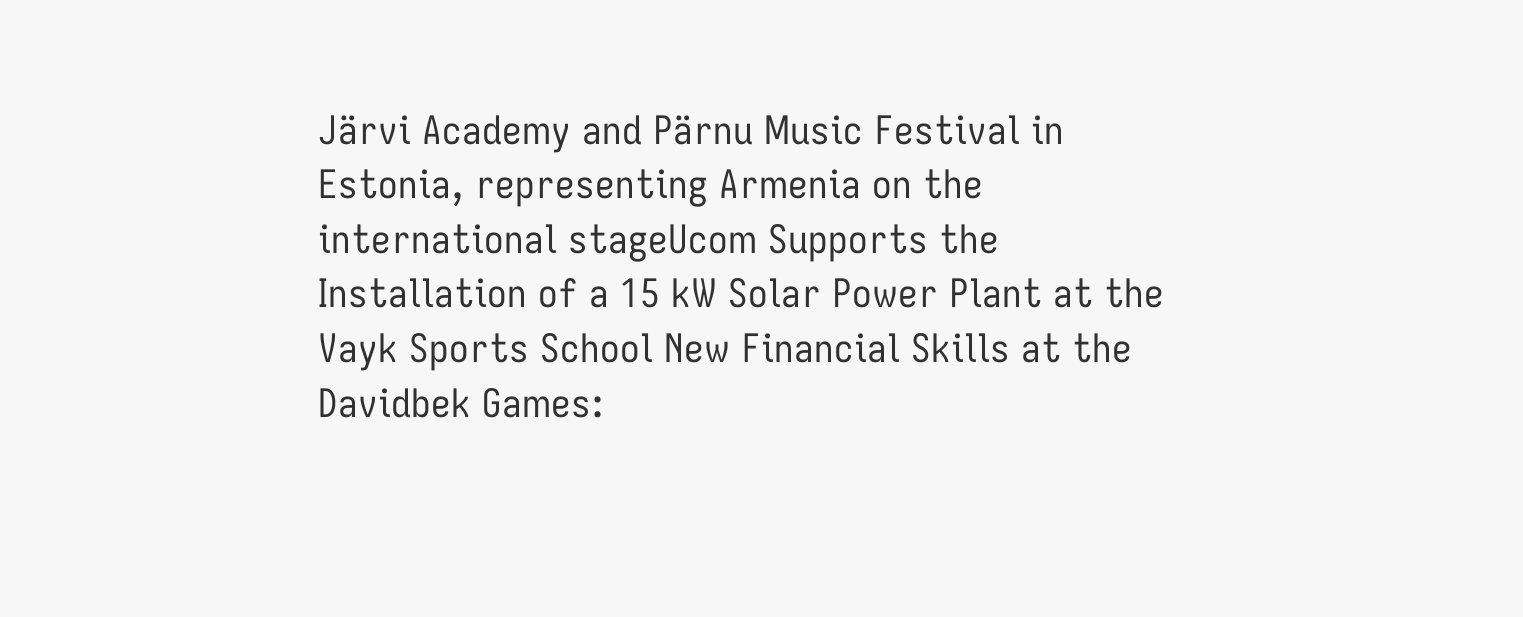Järvi Academy and Pärnu Music Festival in Estonia, representing Armenia on the international stageUcom Supports the Installation of a 15 kW Solar Power Plant at the Vayk Sports School New Financial Skills at the Davidbek Games: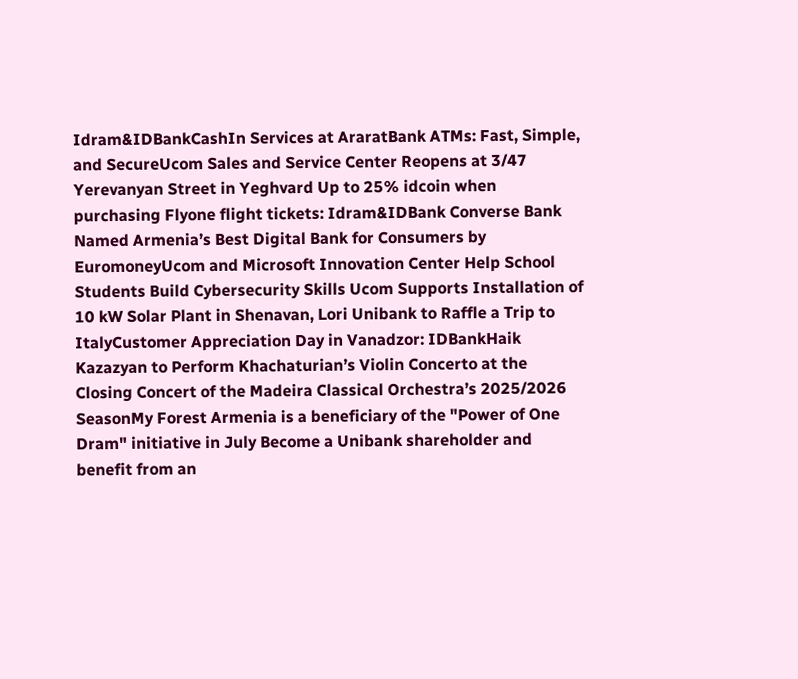Idram&IDBankCashIn Services at AraratBank ATMs: Fast, Simple, and SecureUcom Sales and Service Center Reopens at 3/47 Yerevanyan Street in Yeghvard Up to 25% idcoin when purchasing Flyone flight tickets: Idram&IDBank Converse Bank Named Armenia’s Best Digital Bank for Consumers by EuromoneyUcom and Microsoft Innovation Center Help School Students Build Cybersecurity Skills Ucom Supports Installation of 10 kW Solar Plant in Shenavan, Lori Unibank to Raffle a Trip to ItalyCustomer Appreciation Day in Vanadzor: IDBankHaik Kazazyan to Perform Khachaturian’s Violin Concerto at the Closing Concert of the Madeira Classical Orchestra’s 2025/2026 SeasonMy Forest Armenia is a beneficiary of the "Power of One Dram" initiative in July Become a Unibank shareholder and benefit from an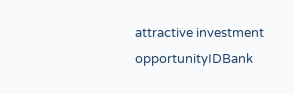attractive investment opportunityIDBank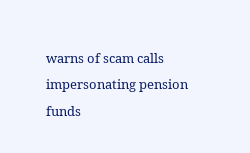warns of scam calls impersonating pension funds